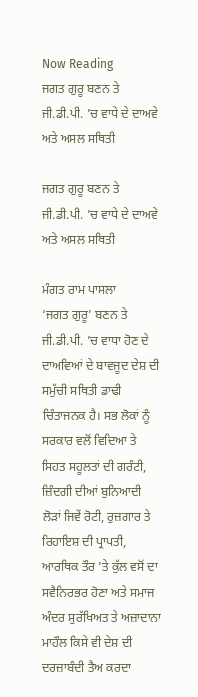Now Reading
ਜਗਤ ਗੁਰੂ ਬਣਨ ਤੇ ਜੀ.ਡੀ.ਪੀ. ’ਚ ਵਾਧੇ ਦੇ ਦਾਅਵੇ ਅਤੇ ਅਸਲ ਸਥਿਤੀ

ਜਗਤ ਗੁਰੂ ਬਣਨ ਤੇ ਜੀ.ਡੀ.ਪੀ. ’ਚ ਵਾਧੇ ਦੇ ਦਾਅਵੇ ਅਤੇ ਅਸਲ ਸਥਿਤੀ

ਮੰਗਤ ਰਾਮ ਪਾਸਲਾ
‘ਜਗਤ ਗੁਰੂ’ ਬਣਨ ਤੇ ਜੀ.ਡੀ.ਪੀ. ’ਚ ਵਾਧਾ ਹੋਣ ਦੇ ਦਾਅਵਿਆਂ ਦੇ ਬਾਵਜੂਦ ਦੇਸ਼ ਦੀ ਸਮੁੱਚੀ ਸਥਿਤੀ ਡਾਢੀ ਚਿੰਤਾਜਨਕ ਹੈ। ਸਭ ਲੋਕਾਂ ਨੂੰ ਸਰਕਾਰ ਵਲੋਂ ਵਿਦਿਆ ਤੇ ਸਿਹਤ ਸਹੂਲਤਾਂ ਦੀ ਗਰੰਟੀ, ਜ਼ਿੰਦਗੀ ਦੀਆਂ ਬੁਨਿਆਦੀ ਲੋੜਾਂ ਜਿਵੇਂ ਰੋਟੀ, ਰੁਜ਼ਗਾਰ ਤੇ ਰਿਹਾਇਸ਼ ਦੀ ਪ੍ਰਾਪਤੀ, ਆਰਥਿਕ ਤੌਰ ’ਤੇ ਕੁੱਲ ਵਸੋਂ ਦਾ ਸਵੈਨਿਰਭਰ ਹੋਣਾ ਅਤੇ ਸਮਾਜ ਅੰਦਰ ਸੁਰੱਖਿਅਤ ਤੇ ਅਜ਼ਾਦਾਨਾ ਮਾਹੌਲ ਕਿਸੇ ਵੀ ਦੇਸ਼ ਦੀ ਦਰਜ਼ਾਬੰਦੀ ਤੈਅ ਕਰਦਾ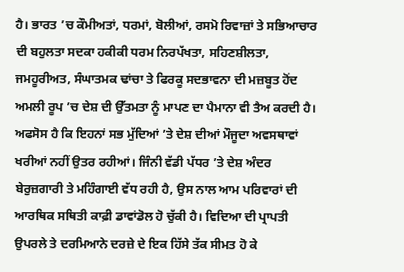ਹੈ। ਭਾਰਤ ’ਚ ਕੌਮੀਅਤਾਂ, ਧਰਮਾਂ, ਬੋਲੀਆਂ, ਰਸਮੋ ਰਿਵਾਜ਼ਾਂ ਤੇ ਸਭਿਆਚਾਰ ਦੀ ਬਹੁਲਤਾ ਸਦਕਾ ਹਕੀਕੀ ਧਰਮ ਨਿਰਪੱਖਤਾ, ਸਹਿਣਸ਼ੀਲਤਾ, ਜਮਹੂਰੀਅਤ, ਸੰਘਾਤਮਕ ਢਾਂਚਾ ਤੇ ਫਿਰਕੂ ਸਦਭਾਵਨਾ ਦੀ ਮਜ਼ਬੂਤ ਹੋਂਦ ਅਮਲੀ ਰੂਪ ’ਚ ਦੇਸ਼ ਦੀ ਉੱਤਮਤਾ ਨੂੰ ਮਾਪਣ ਦਾ ਪੈਮਾਨਾ ਵੀ ਤੈਅ ਕਰਦੀ ਹੈ। ਅਫਸੋਸ ਹੈ ਕਿ ਇਹਨਾਂ ਸਭ ਮੁੱਦਿਆਂ ’ਤੇ ਦੇਸ਼ ਦੀਆਂ ਮੌਜੂਦਾ ਅਵਸਥਾਵਾਂ ਖਰੀਆਂ ਨਹੀਂ ਉਤਰ ਰਹੀਆਂ। ਜਿੰਨੀ ਵੱਡੀ ਪੱਧਰ ’ਤੇ ਦੇਸ਼ ਅੰਦਰ ਬੇਰੁਜ਼ਗਾਰੀ ਤੇ ਮਹਿੰਗਾਈ ਵੱਧ ਰਹੀ ਹੈ, ਉਸ ਨਾਲ ਆਮ ਪਰਿਵਾਰਾਂ ਦੀ ਆਰਥਿਕ ਸਥਿਤੀ ਕਾਫ਼ੀ ਡਾਵਾਂਡੋਲ ਹੋ ਚੁੱਕੀ ਹੈ। ਵਿਦਿਆ ਦੀ ਪ੍ਰਾਪਤੀ ਉਪਰਲੇ ਤੇ ਦਰਮਿਆਨੇ ਦਰਜ਼ੇ ਦੇ ਇਕ ਹਿੱਸੇ ਤੱਕ ਸੀਮਤ ਹੋ ਕੇ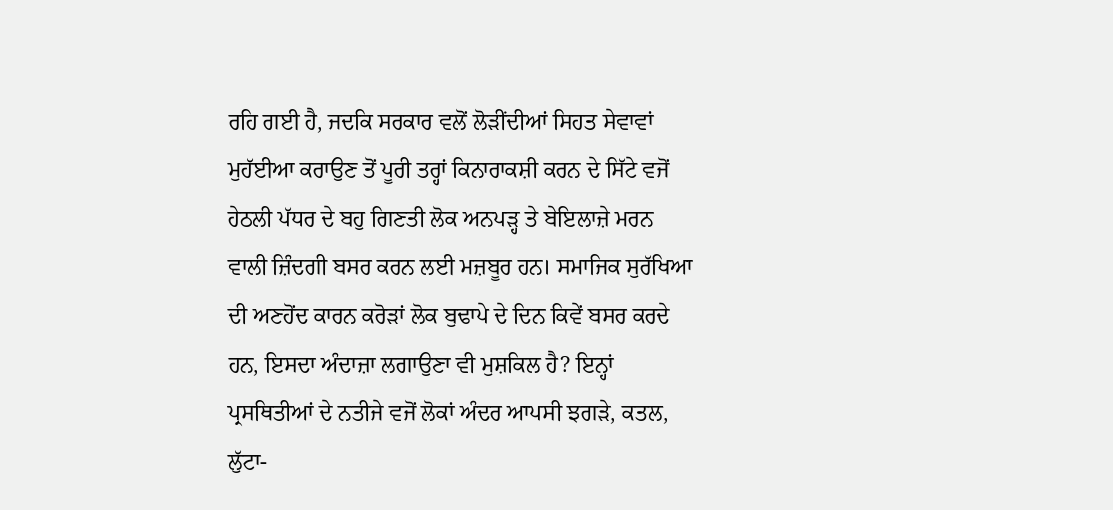ਰਹਿ ਗਈ ਹੈ, ਜਦਕਿ ਸਰਕਾਰ ਵਲੋਂ ਲੋੜੀਂਦੀਆਂ ਸਿਹਤ ਸੇਵਾਵਾਂ ਮੁਹੱਈਆ ਕਰਾਉਣ ਤੋਂ ਪੂਰੀ ਤਰ੍ਹਾਂ ਕਿਨਾਰਾਕਸ਼ੀ ਕਰਨ ਦੇ ਸਿੱਟੇ ਵਜੋਂ ਹੇਠਲੀ ਪੱਧਰ ਦੇ ਬਹੁ ਗਿਣਤੀ ਲੋਕ ਅਨਪੜ੍ਹ ਤੇ ਬੇਇਲਾਜ਼ੇ ਮਰਨ ਵਾਲੀ ਜ਼ਿੰਦਗੀ ਬਸਰ ਕਰਨ ਲਈ ਮਜ਼ਬੂਰ ਹਨ। ਸਮਾਜਿਕ ਸੁਰੱਖਿਆ ਦੀ ਅਣਹੋਂਦ ਕਾਰਨ ਕਰੋੜਾਂ ਲੋਕ ਬੁਢਾਪੇ ਦੇ ਦਿਨ ਕਿਵੇਂ ਬਸਰ ਕਰਦੇ ਹਨ, ਇਸਦਾ ਅੰਦਾਜ਼ਾ ਲਗਾਉਣਾ ਵੀ ਮੁਸ਼ਕਿਲ ਹੈ? ਇਨ੍ਹਾਂ ਪ੍ਰਸਥਿਤੀਆਂ ਦੇ ਨਤੀਜੇ ਵਜੋਂ ਲੋਕਾਂ ਅੰਦਰ ਆਪਸੀ ਝਗੜੇ, ਕਤਲ, ਲੁੱਟਾ-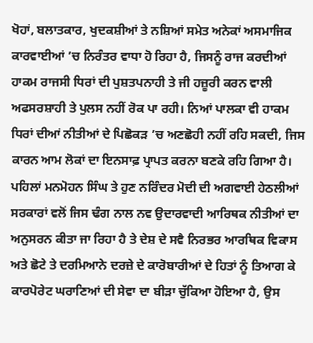ਖੋਹਾਂ, ਬਲਾਤਕਾਰ, ਖੁਦਕਸ਼ੀਆਂ ਤੇ ਨਸ਼ਿਆਂ ਸਮੇਤ ਅਨੇਕਾਂ ਅਸਮਾਜਿਕ ਕਾਰਵਾਈਆਂ ’ਚ ਨਿਰੰਤਰ ਵਾਧਾ ਹੋ ਰਿਹਾ ਹੈ, ਜਿਸਨੂੰ ਰਾਜ ਕਰਦੀਆਂ ਹਾਕਮ ਰਾਜਸੀ ਧਿਰਾਂ ਦੀ ਪੁਸ਼ਤਪਨਾਹੀ ਤੇ ਜੀ ਹਜ਼ੂਰੀ ਕਰਨ ਵਾਲੀ ਅਫਸਰਸ਼ਾਹੀ ਤੇ ਪੁਲਸ ਨਹੀਂ ਰੋਕ ਪਾ ਰਹੀ। ਨਿਆਂ ਪਾਲਕਾ ਵੀ ਹਾਕਮ ਧਿਰਾਂ ਦੀਆਂ ਨੀਤੀਆਂ ਦੇ ਪਿਛੋਕੜ ’ਚ ਅਣਛੋਹੀ ਨਹੀਂ ਰਹਿ ਸਕਦੀ, ਜਿਸ ਕਾਰਨ ਆਮ ਲੋਕਾਂ ਦਾ ਇਨਸਾਫ਼ ਪ੍ਰਾਪਤ ਕਰਨਾ ਬਣਕੇ ਰਹਿ ਗਿਆ ਹੈ।
ਪਹਿਲਾਂ ਮਨਮੋਹਨ ਸਿੰਘ ਤੇ ਹੁਣ ਨਰਿੰਦਰ ਮੋਦੀ ਦੀ ਅਗਵਾਈ ਹੇਠਲੀਆਂ ਸਰਕਾਰਾਂ ਵਲੋਂ ਜਿਸ ਢੰਗ ਨਾਲ ਨਵ ਉਦਾਰਵਾਦੀ ਆਰਿਥਕ ਨੀਤੀਆਂ ਦਾ ਅਨੁਸਰਨ ਕੀਤਾ ਜਾ ਰਿਹਾ ਹੈ ਤੇ ਦੇਸ਼ ਦੇ ਸਵੈ ਨਿਰਭਰ ਆਰਥਿਕ ਵਿਕਾਸ ਅਤੇ ਛੋਟੇ ਤੇ ਦਰਮਿਆਨੇ ਦਰਜ਼ੇ ਦੇ ਕਾਰੋਬਾਰੀਆਂ ਦੇ ਹਿਤਾਂ ਨੂੰ ਤਿਆਗ ਕੇ ਕਾਰਪੋਰੇਟ ਘਰਾਣਿਆਂ ਦੀ ਸੇਵਾ ਦਾ ਬੀੜਾ ਚੁੱਕਿਆ ਹੋਇਆ ਹੈ, ਉਸ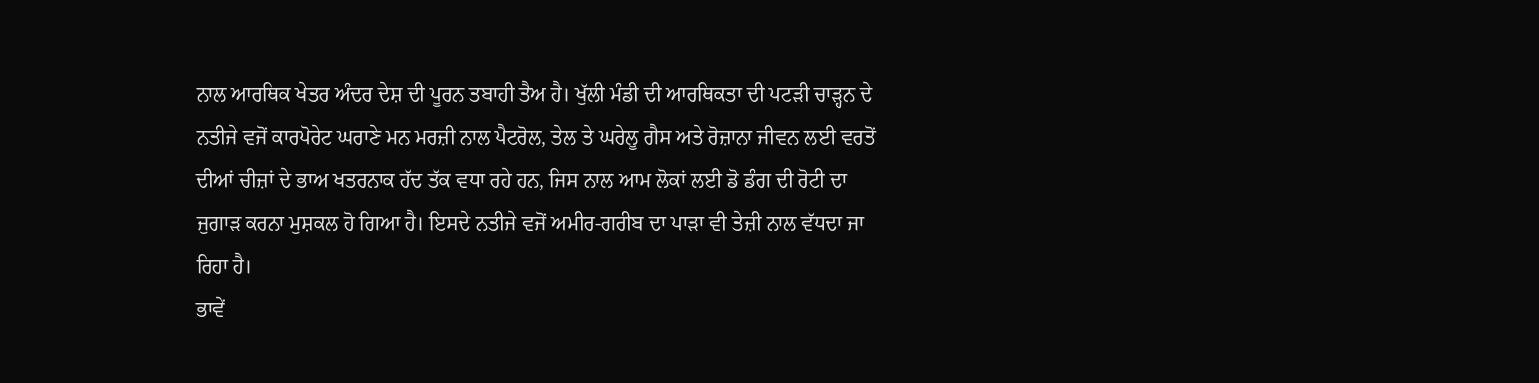ਨਾਲ ਆਰਥਿਕ ਖੇਤਰ ਅੰਦਰ ਦੇਸ਼ ਦੀ ਪੂਰਨ ਤਬਾਹੀ ਤੈਅ ਹੈ। ਖੁੱਲੀ ਮੰਡੀ ਦੀ ਆਰਥਿਕਤਾ ਦੀ ਪਟੜੀ ਚਾੜ੍ਹਨ ਦੇ ਨਤੀਜੇ ਵਜੋਂ ਕਾਰਪੋਰੇਟ ਘਰਾਣੇ ਮਨ ਮਰਜ਼ੀ ਨਾਲ ਪੈਟਰੋਲ, ਤੇਲ ਤੇ ਘਰੇਲੂ ਗੈਸ ਅਤੇ ਰੋਜ਼ਾਨਾ ਜੀਵਨ ਲਈ ਵਰਤੋਂ ਦੀਆਂ ਚੀਜ਼ਾਂ ਦੇ ਭਾਅ ਖਤਰਨਾਕ ਹੱਦ ਤੱਕ ਵਧਾ ਰਹੇ ਹਨ, ਜਿਸ ਨਾਲ ਆਮ ਲੋਕਾਂ ਲਈ ਡੋ ਡੰਗ ਦੀ ਰੋਟੀ ਦਾ ਜੁਗਾੜ ਕਰਨਾ ਮੁਸ਼ਕਲ ਹੋ ਗਿਆ ਹੈ। ਇਸਦੇ ਨਤੀਜੇ ਵਜੋਂ ਅਮੀਰ-ਗਰੀਬ ਦਾ ਪਾੜਾ ਵੀ ਤੇਜ਼ੀ ਨਾਲ ਵੱਧਦਾ ਜਾ ਰਿਹਾ ਹੈ।
ਭਾਵੇਂ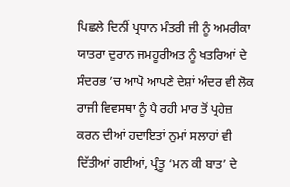ਪਿਛਲੇ ਦਿਨੀਂ ਪ੍ਰਧਾਨ ਮੰਤਰੀ ਜੀ ਨੂੰ ਅਮਰੀਕਾ ਯਾਤਰਾ ਦੁਰਾਨ ਜਮਹੂਰੀਅਤ ਨੂੰ ਖਤਰਿਆਂ ਦੇ ਸੰਦਰਭ ’ਚ ਆਪੋ ਆਪਣੇ ਦੇਸ਼ਾਂ ਅੰਦਰ ਵੀ ਲੋਕ ਰਾਜੀ ਵਿਵਸਥਾ ਨੂੰ ਪੈ ਰਹੀ ਮਾਰ ਤੋਂ ਪ੍ਰਹੇਜ਼ ਕਰਨ ਦੀਆਂ ਹਦਾਇਤਾਂ ਨੁਮਾਂ ਸਲਾਹਾਂ ਵੀ ਦਿੱਤੀਆਂ ਗਈਆਂ, ਪ੍ਰੰਤੂ ‘ਮਨ ਕੀ ਬਾਤ’ ਦੇ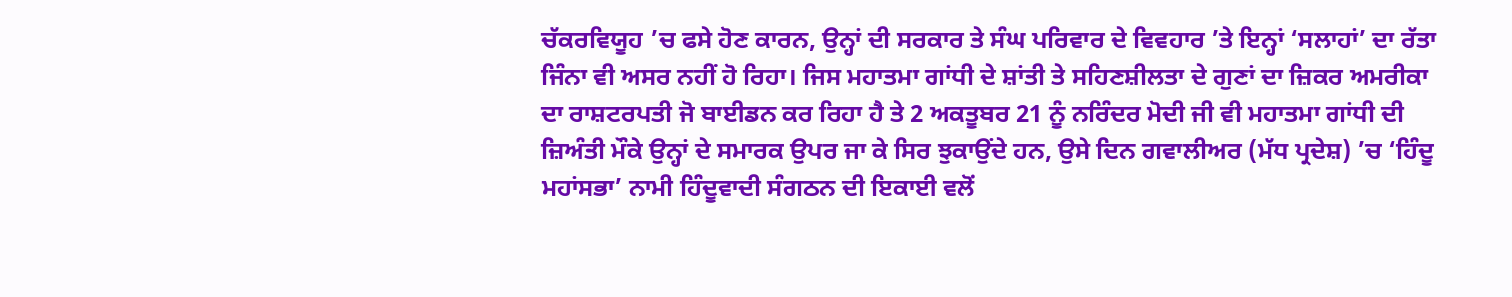ਚੱਕਰਵਿਯੂਹ ’ਚ ਫਸੇ ਹੋਣ ਕਾਰਨ, ਉਨ੍ਹਾਂ ਦੀ ਸਰਕਾਰ ਤੇ ਸੰਘ ਪਰਿਵਾਰ ਦੇ ਵਿਵਹਾਰ ’ਤੇ ਇਨ੍ਹਾਂ ‘ਸਲਾਹਾਂ’ ਦਾ ਰੱਤਾ ਜਿੰਨਾ ਵੀ ਅਸਰ ਨਹੀਂ ਹੋ ਰਿਹਾ। ਜਿਸ ਮਹਾਤਮਾ ਗਾਂਧੀ ਦੇ ਸ਼ਾਂਤੀ ਤੇ ਸਹਿਣਸ਼ੀਲਤਾ ਦੇ ਗੁਣਾਂ ਦਾ ਜ਼ਿਕਰ ਅਮਰੀਕਾ ਦਾ ਰਾਸ਼ਟਰਪਤੀ ਜੋ ਬਾਈਡਨ ਕਰ ਰਿਹਾ ਹੈ ਤੇ 2 ਅਕਤੂਬਰ 21 ਨੂੰ ਨਰਿੰਦਰ ਮੋਦੀ ਜੀ ਵੀ ਮਹਾਤਮਾ ਗਾਂਧੀ ਦੀ ਜ਼ਿਅੰਤੀ ਮੌਕੇ ਉਨ੍ਹਾਂ ਦੇ ਸਮਾਰਕ ਉਪਰ ਜਾ ਕੇ ਸਿਰ ਝੁਕਾਉਂਦੇ ਹਨ, ਉਸੇ ਦਿਨ ਗਵਾਲੀਅਰ (ਮੱਧ ਪ੍ਰਦੇਸ਼) ’ਚ ‘ਹਿੰਦੂ ਮਹਾਂਸਭਾ’ ਨਾਮੀ ਹਿੰਦੂਵਾਦੀ ਸੰਗਠਨ ਦੀ ਇਕਾਈ ਵਲੋਂ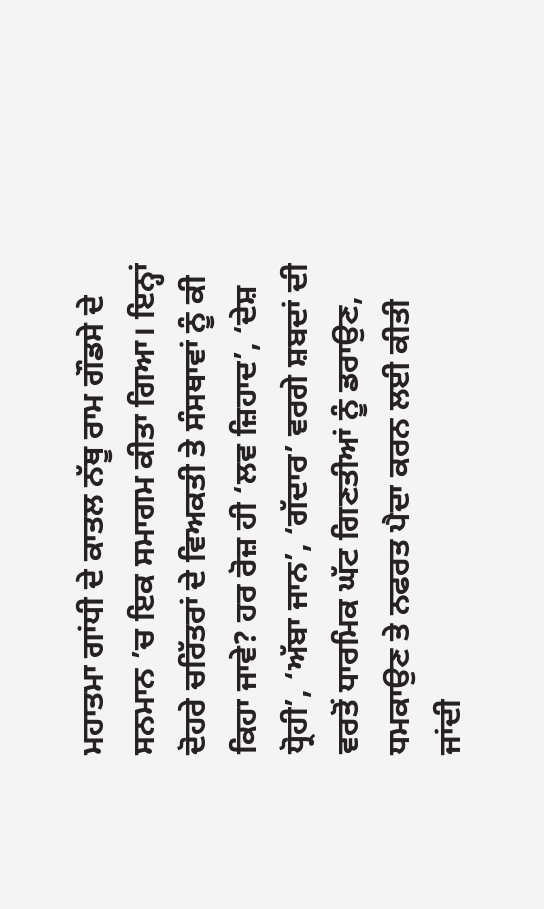ਮਹਾਤਮਾ ਗਾਂਧੀ ਦੇ ਕਾਤਲ ਨੱਥੂ ਰਾਮ ਗੌਡਸੇ ਦੇ ਸਨਮਾਨ ’ਚ ਇਕ ਸਮਾਗਮ ਕੀਤਾ ਗਿਆ। ਇਨ੍ਹਾਂ ਦੋਹਰੇ ਚਰਿੱਤਰਾਂ ਦੇ ਵਿਅਕਤੀ ਤੇ ਸੰਸਥਾਵਾਂ ਨੂੰ ਕੀ ਕਿਹਾ ਜਾਵੇ? ਹਰ ਰੋਜ਼ ਹੀ ‘ਲਵ ਜ਼ਿਹਾਦ’, ‘ਦੇਸ਼ ਧ੍ਰੋਹੀ’, ‘ਅੱਬਾ ਜਾਨ’, ‘ਗੱਦਾਰ’ ਵਰਗੇ ਸ਼ਬਦਾਂ ਦੀ ਵਰਤੋਂ ਧਾਰਮਿਕ ਘੱਟ ਗਿਣਤੀਆਂ ਨੂੰ ਡਰਾਉਣ, ਧਮਕਾਉਣ ਤੇ ਨਫਰਤ ਪੈਦਾ ਕਰਨ ਲਈ ਕੀਤੀ ਜਾਂਦੀ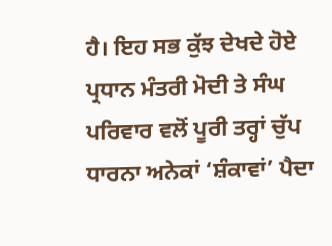ਹੈ। ਇਹ ਸਭ ਕੁੱਝ ਦੇਖਦੇ ਹੋਏ ਪ੍ਰਧਾਨ ਮੰਤਰੀ ਮੋਦੀ ਤੇ ਸੰਘ ਪਰਿਵਾਰ ਵਲੋਂ ਪੂਰੀ ਤਰ੍ਹਾਂ ਚੁੱਪ ਧਾਰਨਾ ਅਨੇਕਾਂ ‘ਸ਼ੰਕਾਵਾਂ’ ਪੈਦਾ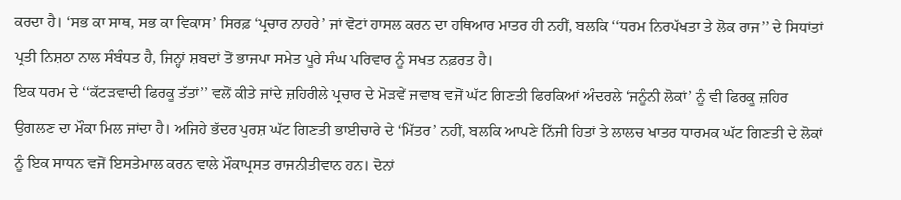ਕਰਦਾ ਹੈ। ‘ਸਭ ਕਾ ਸਾਥ, ਸਭ ਕਾ ਵਿਕਾਸ’ ਸਿਰਫ਼ ‘ਪ੍ਰਚਾਰ ਨਾਹਰੇ’ ਜਾਂ ਵੋਟਾਂ ਹਾਸਲ ਕਰਨ ਦਾ ਹਥਿਆਰ ਮਾਤਰ ਹੀ ਨਹੀਂ, ਬਲਕਿ ‘‘ਧਰਮ ਨਿਰਪੱਖਤਾ ਤੇ ਲੋਕ ਰਾਜ’’ ਦੇ ਸਿਧਾਂਤਾਂ ਪ੍ਰਤੀ ਨਿਸ਼ਠਾ ਨਾਲ ਸੰਬੰਧਤ ਹੈ, ਜਿਨ੍ਹਾਂ ਸ਼ਬਦਾਂ ਤੋਂ ਭਾਜਪਾ ਸਮੇਤ ਪੂਰੇ ਸੰਘ ਪਰਿਵਾਰ ਨੂੰ ਸਖਤ ਨਫ਼ਰਤ ਹੈ।
ਇਕ ਧਰਮ ਦੇ ‘‘ਕੱਟੜਵਾਦੀ ਫਿਰਕੂ ਤੱਤਾਂ’’ ਵਲੋਂ ਕੀਤੇ ਜਾਂਦੇ ਜ਼ਹਿਰੀਲੇ ਪ੍ਰਚਾਰ ਦੇ ਮੋੜਵੇਂ ਜਵਾਬ ਵਜੋਂ ਘੱਟ ਗਿਣਤੀ ਫਿਰਕਿਆਂ ਅੰਦਰਲੇ ‘ਜਨੂੰਨੀ ਲੋਕਾਂ’ ਨੂੰ ਵੀ ਫਿਰਕੂ ਜ਼ਹਿਰ ਉਗਲਣ ਦਾ ਮੌਕਾ ਮਿਲ ਜਾਂਦਾ ਹੈ। ਅਜਿਹੇ ਭੱਦਰ ਪੁਰਸ਼ ਘੱਟ ਗਿਣਤੀ ਭਾਈਚਾਰੇ ਦੇ ‘ਮਿੱਤਰ’ ਨਹੀਂ, ਬਲਕਿ ਆਪਣੇ ਨਿੱਜੀ ਹਿਤਾਂ ਤੇ ਲਾਲਚ ਖਾਤਰ ਧਾਰਮਕ ਘੱਟ ਗਿਣਤੀ ਦੇ ਲੋਕਾਂ ਨੂੰ ਇਕ ਸਾਧਨ ਵਜੋਂ ਇਸਤੇਮਾਲ ਕਰਨ ਵਾਲੇ ਮੌਕਾਪ੍ਰਸਤ ਰਾਜਨੀਤੀਵਾਨ ਹਨ। ਦੋਨਾਂ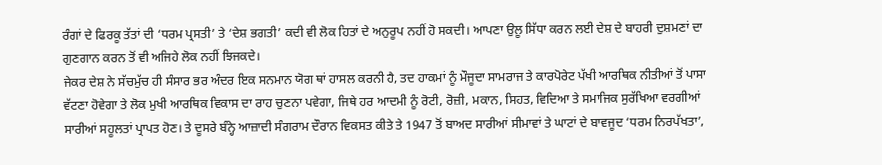ਰੰਗਾਂ ਦੇ ਫਿਰਕੂ ਤੱਤਾਂ ਦੀ ‘ਧਰਮ ਪ੍ਰਸਤੀ’ ਤੇ ‘ਦੇਸ਼ ਭਗਤੀ’ ਕਦੀ ਵੀ ਲੋਕ ਹਿਤਾਂ ਦੇ ਅਨੁਰੂਪ ਨਹੀਂ ਹੋ ਸਕਦੀ। ਆਪਣਾ ਉਲੂ ਸਿੱਧਾ ਕਰਨ ਲਈ ਦੇਸ਼ ਦੇ ਬਾਹਰੀ ਦੁਸ਼ਮਣਾਂ ਦਾ ਗੁਣਗਾਨ ਕਰਨ ਤੋਂ ਵੀ ਅਜਿਹੇ ਲੋਕ ਨਹੀਂ ਝਿਜਕਦੇ।
ਜੇਕਰ ਦੇਸ਼ ਨੇ ਸੱਚਮੁੱਚ ਹੀ ਸੰਸਾਰ ਭਰ ਅੰਦਰ ਇਕ ਸਨਮਾਨ ਯੋਗ ਥਾਂ ਹਾਸਲ ਕਰਨੀ ਹੈ, ਤਦ ਹਾਕਮਾਂ ਨੂੰ ਮੌਜੂਦਾ ਸਾਮਰਾਜ ਤੇ ਕਾਰਪੋਰੇਟ ਪੱਖੀ ਆਰਥਿਕ ਨੀਤੀਆਂ ਤੋਂ ਪਾਸਾ ਵੱਟਣਾ ਹੋਵੇਗਾ ਤੇ ਲੋਕ ਮੁਖੀ ਆਰਥਿਕ ਵਿਕਾਸ ਦਾ ਰਾਹ ਚੁਣਨਾ ਪਵੇਗਾ, ਜਿਥੇ ਹਰ ਆਦਮੀ ਨੂੰ ਰੋਟੀ, ਰੋਜ਼ੀ, ਮਕਾਨ, ਸਿਹਤ, ਵਿਦਿਆ ਤੇ ਸਮਾਜਿਕ ਸੁਰੱਖਿਆ ਵਰਗੀਆਂ ਸਾਰੀਆਂ ਸਹੂਲਤਾਂ ਪ੍ਰਾਪਤ ਹੋਣ। ਤੇ ਦੂਸਰੇ ਬੰਨ੍ਹੇ ਆਜ਼ਾਦੀ ਸੰਗਰਾਮ ਦੌਰਾਨ ਵਿਕਸਤ ਕੀਤੇ ਤੇ 1947 ਤੋਂ ਬਾਅਦ ਸਾਰੀਆਂ ਸੀਮਾਵਾਂ ਤੇ ਘਾਟਾਂ ਦੇ ਬਾਵਜੂਦ ‘ਧਰਮ ਨਿਰਪੱਖਤਾ’,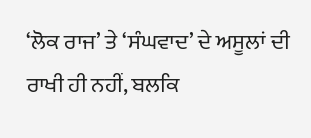‘ਲੋਕ ਰਾਜ’ ਤੇ ‘ਸੰਘਵਾਦ’ ਦੇ ਅਸੂਲਾਂ ਦੀ ਰਾਖੀ ਹੀ ਨਹੀਂ, ਬਲਕਿ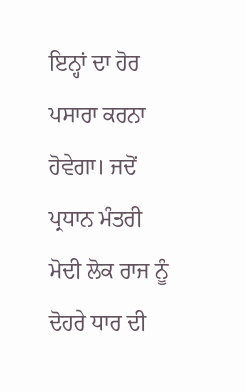ਇਨ੍ਹਾਂ ਦਾ ਹੋਰ ਪਸਾਰਾ ਕਰਨਾ ਹੋਵੇਗਾ। ਜਦੋਂ ਪ੍ਰਧਾਨ ਮੰਤਰੀ ਮੋਦੀ ਲੋਕ ਰਾਜ ਨੂੰ ਦੋਹਰੇ ਧਾਰ ਦੀ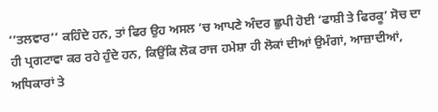‘‘ਤਲਵਾਰ’’ ਕਹਿੰਦੇ ਹਨ, ਤਾਂ ਫਿਰ ਉਹ ਅਸਲ ’ਚ ਆਪਣੇ ਅੰਦਰ ਛੁਪੀ ਹੋਈ ‘ਫਾਸ਼ੀ ਤੇ ਫਿਰਕੂ’ ਸੋਚ ਦਾ ਹੀ ਪ੍ਰਗਟਾਵਾ ਕਰ ਰਹੇ ਹੁੰਦੇ ਹਨ, ਕਿਉਂਕਿ ਲੋਕ ਰਾਜ ਹਮੇਸ਼ਾ ਹੀ ਲੋਕਾਂ ਦੀਆਂ ਉਮੰਗਾਂ, ਆਜ਼ਾਦੀਆਂ, ਅਧਿਕਾਰਾਂ ਤੇ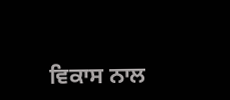ਵਿਕਾਸ ਨਾਲ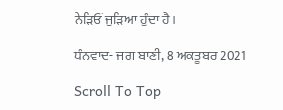ਨੇੜਿਓਂ ਜੁੜਿਆ ਹੁੰਦਾ ਹੈ।

ਧੰਨਵਾਦ- ਜਗ ਬਾਣੀ, 8 ਅਕਤੂਬਰ 2021

Scroll To Top